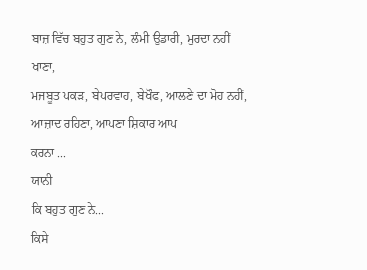ਬਾਜ਼ ਵਿੱਚ ਬਹੁਤ ਗੁਣ ਨੇ, ਲੰਮੀ ਉਡਾਰੀ, ਮੁਰਦਾ ਨਹੀਂ ਖਾਣਾ,
ਮਜਬੂਤ ਪਕੜ, ਬੇਪਰਵਾਹ, ਬੇਖੌਫ, ਆਲਣੇ ਦਾ ਮੋਹ ਨਹੀਂ, ਆਜ਼ਾਦ ਰਹਿਣਾ, ਆਪਣਾ ਸ਼ਿਕਾਰ ਆਪ
ਕਰਨਾ ...
ਯਾਨੀ
ਕਿ ਬਹੁਤ ਗੁਣ ਨੇ...
ਕਿਸੇ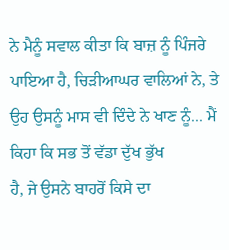ਨੇ ਮੈਨੂੰ ਸਵਾਲ ਕੀਤਾ ਕਿ ਬਾਜ਼ ਨੂੰ ਪਿੰਜਰੇ ਪਾਇਆ ਹੈ, ਚਿੜੀਆਘਰ ਵਾਲਿਆਂ ਨੇ, ਤੇ
ਉਹ ਉਸਨੂੰ ਮਾਸ ਵੀ ਦਿੰਦੇ ਨੇ ਖਾਣ ਨੂੰ... ਮੈਂ ਕਿਹਾ ਕਿ ਸਭ ਤੋਂ ਵੱਡਾ ਦੁੱਖ ਭੁੱਖ
ਹੈ, ਜੇ ਉਸਨੇ ਬਾਹਰੋਂ ਕਿਸੇ ਦਾ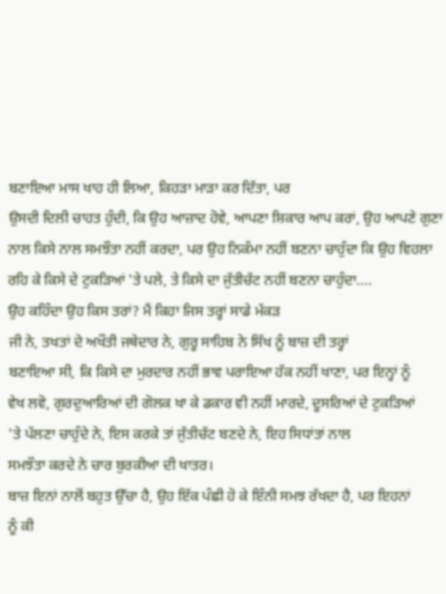ਬਣਾਇਆ ਮਾਸ ਖਾਹ ਹੀ ਲਿਆ, ਕਿਹੜਾ ਮਾੜਾ ਕਰ ਦਿੱਤਾ, ਪਰ
ਉਸਦੀ ਦਿਲੀ ਚਾਹਤ ਹੁੰਦੀ, ਕਿ ਉਹ ਆਜ਼ਾਦ ਹੋਵੇ, ਆਪਣਾ ਸ਼ਿਕਾਰ ਆਪ ਕਰਾਂ, ਉਹ ਆਪਣੇ ਗੁਣਾ
ਨਾਲ ਕਿਸੇ ਨਾਲ ਸਮਝੌਤਾ ਨਹੀਂ ਕਰਦਾ, ਪਰ ਉਹ ਨਿਕੰਮਾ ਨਹੀਂ ਬਣਨਾ ਚਾਹੁੰਦਾ ਕਿ ਉਹ ਵਿਹਲਾ
ਰਹਿ ਕੇ ਕਿਸੇ ਦੇ ਟੁਕੜਿਆਂ 'ਤੇ ਪਲੇ, ਤੇ ਕਿਸੇ ਦਾ ਜੁੱਤੀਚੱਟ ਨਹੀਂ ਬਣਨਾ ਚਾਹੁੰਦਾ....
ਉਹ ਕਹਿੰਦਾ ਉਹ ਕਿਸ ਤਰਾਂ? ਮੈਂ ਕਿਹਾ ਜਿਸ ਤਰ੍ਹਾਂ ਸਾਡੇ ਮੱਕੜ
ਜੀ ਨੇ, ਤਖਤਾਂ ਦੇ ਅਖੌਤੀ ਜਥੇਦਾਰ ਨੇ, ਗੁਰੂ ਸਾਹਿਬ ਨੇ ਸਿੱਖ ਨੂੰ ਬਾਜ਼ ਦੀ ਤਰ੍ਹਾਂ
ਬਣਾਇਆ ਸੀ, ਕਿ ਕਿਸੇ ਦਾ ਮੁਰਦਾਰ ਨਹੀਂ ਭਾਵ ਪਰਾਇਆ ਹੱਕ ਨਹੀਂ ਖਾਣਾ, ਪਰ ਇਨ੍ਹਾਂ ਨੂੰ
ਵੇਖ ਲਵੋ, ਗੁਰਦੁਆਰਿਆਂ ਦੀ ਗੋਲਕ ਖਾ ਕੇ ਡਕਾਰ ਵੀ ਨਹੀਂ ਮਾਰਦੇ, ਦੂਸਰਿਆਂ ਦੇ ਟੁਕੜਿਆਂ
'ਤੇ ਪੱਲਣਾ ਚਾਹੁੰਦੇ ਨੇ, ਇਸ ਕਰਕੇ ਤਾਂ ਜੁੱਤੀਚੱਟ ਬਣਦੇ ਨੇ, ਇਹ ਸਿਧਾਂਤਾਂ ਨਾਲ
ਸਮਝੌਤਾ ਕਰਦੇ ਨੇ ਚਾਰ ਬੁਰਕੀਆ ਦੀ ਖਾਤਰ।
ਬਾਜ਼ ਇਨਾਂ ਨਾਲੋਂ ਬਹੁਤ ਉੱਚਾ ਹੈ, ਉਹ ਇੱਕ ਪੰਛੀ ਹੋ ਕੇ ਇੰਨੀ ਸਮਝ ਰੱਖਦਾ ਹੈ, ਪਰ ਇਹਨਾਂ
ਨੂੰ ਕੀ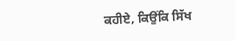ਕਹੀਏ, ਕਿਉਂਕਿ ਸਿੱਖ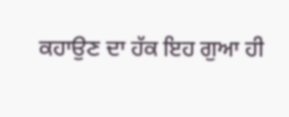ਕਹਾਉਣ ਦਾ ਹੱਕ ਇਹ ਗੁਆ ਹੀ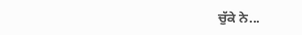ਚੁੱਕੇ ਨੇ...